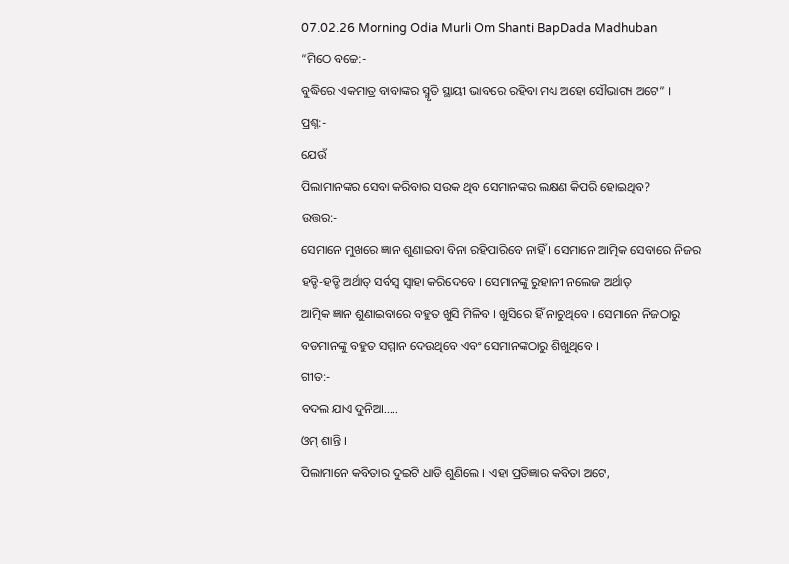07.02.26 Morning Odia Murli Om Shanti BapDada Madhuban
“ମିଠେ ବଚ୍ଚେ:-
ବୁଦ୍ଧିରେ ଏକମାତ୍ର ବାବାଙ୍କର ସ୍ମୃତି ସ୍ଥାୟୀ ଭାବରେ ରହିବା ମଧ୍ୟ ଅହୋ ସୌଭାଗ୍ୟ ଅଟେ” ।
ପ୍ରଶ୍ନ:-
ଯେଉଁ
ପିଲାମାନଙ୍କର ସେବା କରିବାର ସଉକ ଥିବ ସେମାନଙ୍କର ଲକ୍ଷଣ କିପରି ହୋଇଥିବ?
ଉତ୍ତର:-
ସେମାନେ ମୁଖରେ ଜ୍ଞାନ ଶୁଣାଇବା ବିନା ରହିପାରିବେ ନାହିଁ । ସେମାନେ ଆତ୍ମିକ ସେବାରେ ନିଜର
ହଡ୍ଡି-ହଡ୍ଡି ଅର୍ଥାତ୍ ସର୍ବସ୍ୱ ସ୍ୱାହା କରିଦେବେ । ସେମାନଙ୍କୁ ରୁହାନୀ ନଲେଜ ଅର୍ଥାତ୍
ଆତ୍ମିକ ଜ୍ଞାନ ଶୁଣାଇବାରେ ବହୁତ ଖୁସି ମିଳିବ । ଖୁସିରେ ହିଁ ନାଚୁଥିବେ । ସେମାନେ ନିଜଠାରୁ
ବଡମାନଙ୍କୁ ବହୁତ ସମ୍ମାନ ଦେଉଥିବେ ଏବଂ ସେମାନଙ୍କଠାରୁ ଶିଖୁଥିବେ ।
ଗୀତ:-
ବଦଲ ଯାଏ ଦୁନିଆ.....
ଓମ୍ ଶାନ୍ତି ।
ପିଲାମାନେ କବିତାର ଦୁଇଟି ଧାଡି ଶୁଣିଲେ । ଏହା ପ୍ରତିଜ୍ଞାର କବିତା ଅଟେ,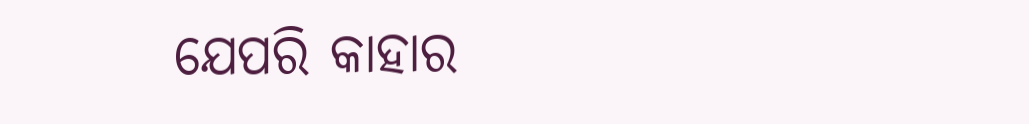ଯେପରି କାହାର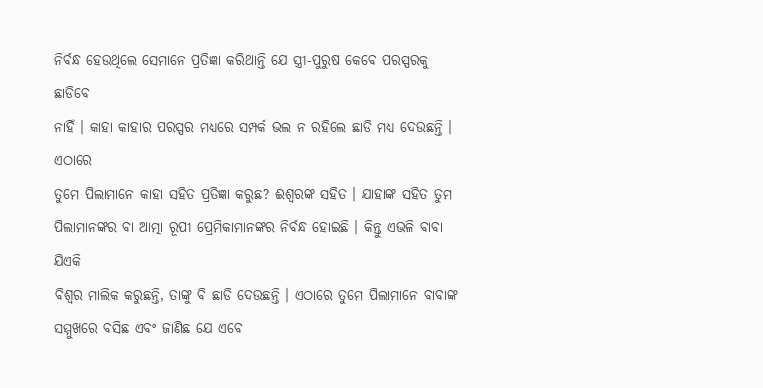ନିର୍ବନ୍ଧ ହେଉଥିଲେ ସେମାନେ ପ୍ରତିଜ୍ଞା କରିଥାନ୍ତି ଯେ ସ୍ତ୍ରୀ-ପୁରୁଷ କେବେ ପରସ୍ପରକୁ ଛାଡିବେ
ନାହିଁ । କାହା କାହାର ପରସ୍ପର ମଧ୍ୟରେ ସମ୍ପର୍କ ଭଲ ନ ରହିଲେ ଛାଡି ମଧ୍ୟ ଦେଉଛନ୍ତି । ଏଠାରେ
ତୁମେ ପିଲାମାନେ କାହା ସହିତ ପ୍ରତିଜ୍ଞା କରୁଛ? ଈଶ୍ୱରଙ୍କ ସହିତ । ଯାହାଙ୍କ ସହିତ ତୁମ
ପିଲାମାନଙ୍କର ବା ଆତ୍ମା ରୂପୀ ପ୍ରେମିକାମାନଙ୍କର ନିର୍ବନ୍ଧ ହୋଇଛି । କିନ୍ତୁ ଏଭଳି ବାବା ଯିଏକି
ବିଶ୍ୱର ମାଲିକ କରୁଛନ୍ତି, ତାଙ୍କୁ ବି ଛାଡି ଦେଉଛନ୍ତି । ଏଠାରେ ତୁମେ ପିଲାମାନେ ବାବାଙ୍କ
ସମ୍ମୁଖରେ ବସିଛ ଏବଂ ଜାଣିଛ ଯେ ଏବେ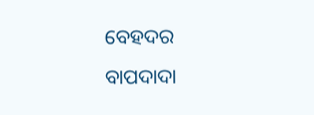ବେହଦର ବାପଦାଦା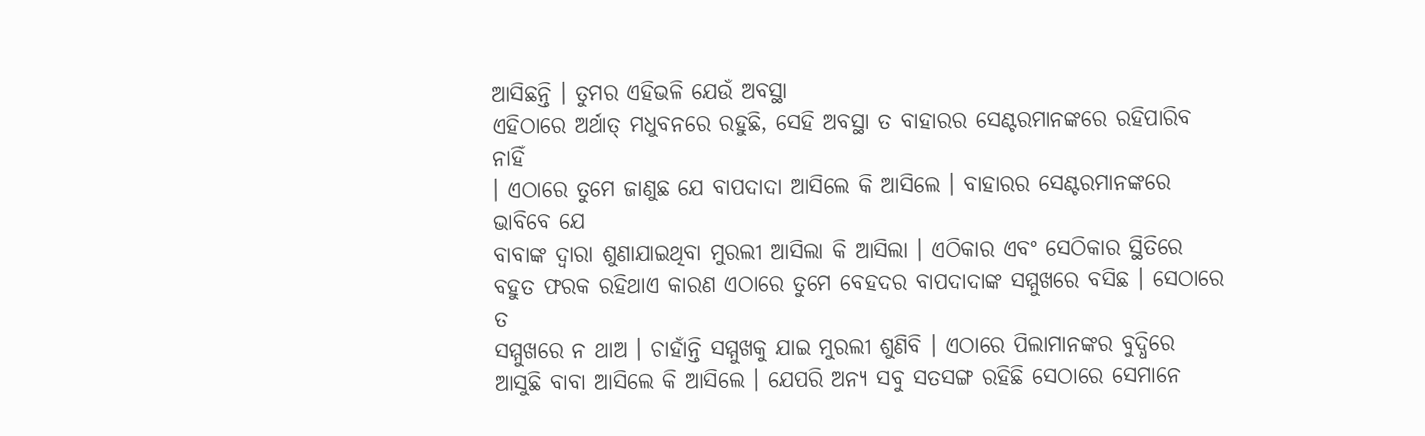ଆସିଛନ୍ତି । ତୁମର ଏହିଭଳି ଯେଉଁ ଅବସ୍ଥା
ଏହିଠାରେ ଅର୍ଥାତ୍ ମଧୁବନରେ ରହୁଛି, ସେହି ଅବସ୍ଥା ତ ବାହାରର ସେଣ୍ଟରମାନଙ୍କରେ ରହିପାରିବ ନାହିଁ
। ଏଠାରେ ତୁମେ ଜାଣୁଛ ଯେ ବାପଦାଦା ଆସିଲେ କି ଆସିଲେ । ବାହାରର ସେଣ୍ଟରମାନଙ୍କରେ ଭାବିବେ ଯେ
ବାବାଙ୍କ ଦ୍ୱାରା ଶୁଣାଯାଇଥିବା ମୁରଲୀ ଆସିଲା କି ଆସିଲା । ଏଠିକାର ଏବଂ ସେଠିକାର ସ୍ଥିତିରେ
ବହୁତ ଫରକ ରହିଥାଏ କାରଣ ଏଠାରେ ତୁମେ ବେହଦର ବାପଦାଦାଙ୍କ ସମ୍ମୁଖରେ ବସିଛ । ସେଠାରେ ତ
ସମ୍ମୁଖରେ ନ ଥାଅ । ଚାହାଁନ୍ତି ସମ୍ମୁଖକୁ ଯାଇ ମୁରଲୀ ଶୁଣିବି । ଏଠାରେ ପିଲାମାନଙ୍କର ବୁଦ୍ଧିରେ
ଆସୁଛି ବାବା ଆସିଲେ କି ଆସିଲେ । ଯେପରି ଅନ୍ୟ ସବୁ ସତସଙ୍ଗ ରହିଛି ସେଠାରେ ସେମାନେ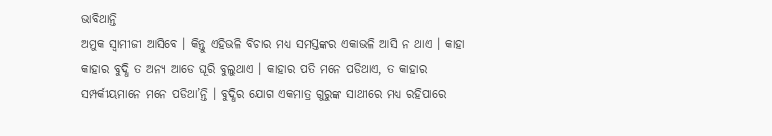ଭାବିଥାନ୍ତି
ଅମୁକ ସ୍ୱାମୀଜୀ ଆସିବେ । କିନ୍ତୁ ଏହିଭଳି ବିଚାର ମଧ୍ୟ ସମସ୍ତଙ୍କର ଏକାଭଳି ଆସି ନ ଥାଏ । କାହା
କାହାର ବୁଦ୍ଧି ତ ଅନ୍ୟ ଆଡେ ଘୂରି ବୁଲୁଥାଏ । କାହାର ପତି ମନେ ପଡିଥାଏ, ତ କାହାର
ସମ୍ପର୍କୀୟମାନେ ମନେ ପଡିଥା’ନ୍ତି । ବୁଦ୍ଧିର ଯୋଗ ଏକମାତ୍ର ଗୁରୁଙ୍କ ସାଥୀରେ ମଧ୍ୟ ରହିପାରେ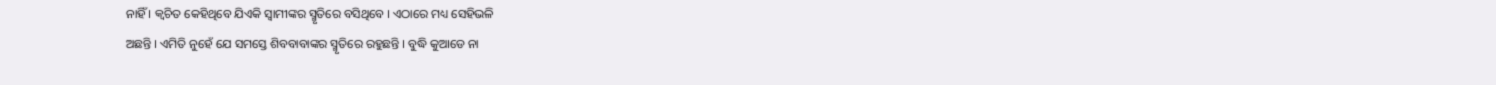ନାହିଁ । କ୍ୱଚିତ କେହିଥିବେ ଯିଏକି ସ୍ୱାମୀଙ୍କର ସ୍ମୃତିରେ ବସିଥିବେ । ଏଠାରେ ମଧ୍ୟ ସେହିଭଳି
ଅଛନ୍ତି । ଏମିତି ନୁହେଁ ଯେ ସମସ୍ତେ ଶିବବାବାଙ୍କର ସ୍ମୃତିରେ ରହୁଛନ୍ତି । ବୁଦ୍ଧି କୁଆଡେ ନା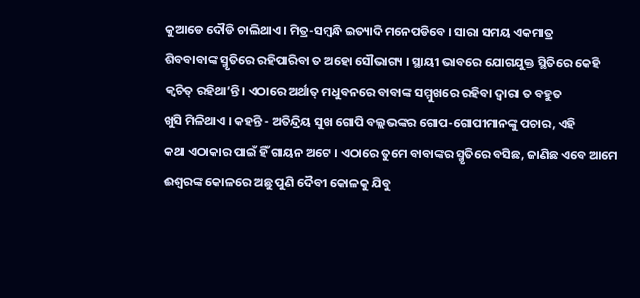କୁଆଡେ ଦୌଡି ଚାଲିଥାଏ । ମିତ୍ର-ସମ୍ବନ୍ଧି ଇତ୍ୟାଦି ମନେପଡିବେ । ସାରା ସମୟ ଏକମାତ୍ର
ଶିବବାବାଙ୍କ ସ୍ମୃତିରେ ରହିପାରିବା ତ ଅହୋ ସୌଭାଗ୍ୟ । ସ୍ଥାୟୀ ଭାବରେ ଯୋଗଯୁକ୍ତ ସ୍ଥିତିରେ କେହି
କ୍ୱଚିତ୍ ରହିଥା’ନ୍ତି । ଏଠାରେ ଅର୍ଥାତ୍ ମଧୁବନରେ ବାବାଙ୍କ ସମ୍ମୁଖରେ ରହିବା ଦ୍ୱାରା ତ ବହୁତ
ଖୁସି ମିଳିଥାଏ । କହନ୍ତି - ଅତିନ୍ଦ୍ରିୟ ସୁଖ ଗୋପି ବଲ୍ଲଭଙ୍କର ଗୋପ-ଗୋପୀମାନଙ୍କୁ ପଚାର, ଏହି
କଥା ଏଠାକାର ପାଇଁ ହିଁ ଗାୟନ ଅଟେ । ଏଠାରେ ତୁମେ ବାବାଙ୍କର ସ୍ମୃତିରେ ବସିଛ, ଜାଣିଛ ଏବେ ଆମେ
ଈଶ୍ୱରଙ୍କ କୋଳରେ ଅଛୁ ପୁଣି ଦୈବୀ କୋଳକୁ ଯିବୁ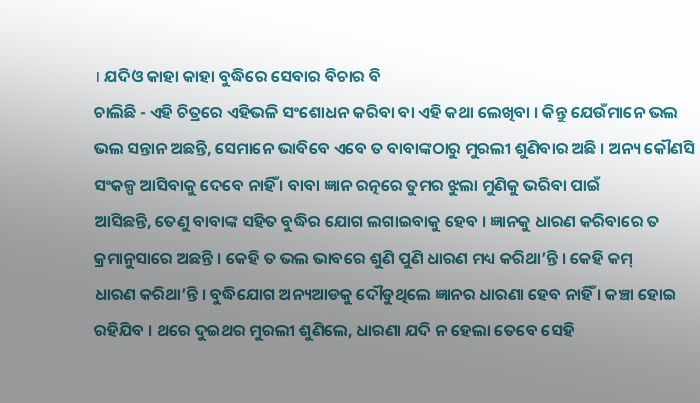। ଯଦିଓ କାହା କାହା ବୁଦ୍ଧିରେ ସେବାର ବିଚାର ବି
ଚାଲିଛି - ଏହି ଚିତ୍ରରେ ଏହିଭଳି ସଂଶୋଧନ କରିବା ବା ଏହି କଥା ଲେଖିବା । କିନ୍ତୁ ଯେଉଁମାନେ ଭଲ
ଭଲ ସନ୍ତାନ ଅଛନ୍ତି, ସେମାନେ ଭାବିବେ ଏବେ ତ ବାବାଙ୍କଠାରୁ ମୁରଲୀ ଶୁଣିବାର ଅଛି । ଅନ୍ୟ କୌଣସି
ସଂକଳ୍ପ ଆସିବାକୁ ଦେବେ ନାହିଁ । ବାବା ଜ୍ଞାନ ରତ୍ନରେ ତୁମର ଝୁଲା ମୁଣିକୁ ଭରିବା ପାଇଁ
ଆସିଛନ୍ତି, ତେଣୁ ବାବାଙ୍କ ସହିତ ବୁଦ୍ଧିର ଯୋଗ ଲଗାଇବାକୁ ହେବ । ଜ୍ଞାନକୁ ଧାରଣ କରିବାରେ ତ
କ୍ରମାନୁସାରେ ଅଛନ୍ତି । କେହି ତ ଭଲ ଭାବରେ ଶୁଣି ପୁଣି ଧାରଣ ମଧ୍ୟ କରିଥା’ନ୍ତି । କେହି କମ୍
ଧାରଣ କରିଥା’ନ୍ତି । ବୁଦ୍ଧିଯୋଗ ଅନ୍ୟଆଡକୁ ଦୌଡୁଥିଲେ ଜ୍ଞାନର ଧାରଣା ହେବ ନାହିଁ । କଞ୍ଚା ହୋଇ
ରହିଯିବ । ଥରେ ଦୁଇଥର ମୁରଲୀ ଶୁଣିଲେ, ଧାରଣା ଯଦି ନ ହେଲା ତେବେ ସେହି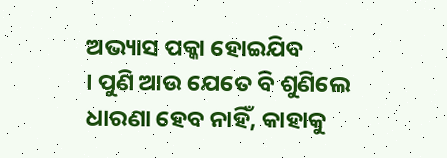ଅଭ୍ୟାସ ପକ୍କା ହୋଇଯିବ
। ପୁଣି ଆଉ ଯେତେ ବି ଶୁଣିଲେ ଧାରଣା ହେବ ନାହିଁ, କାହାକୁ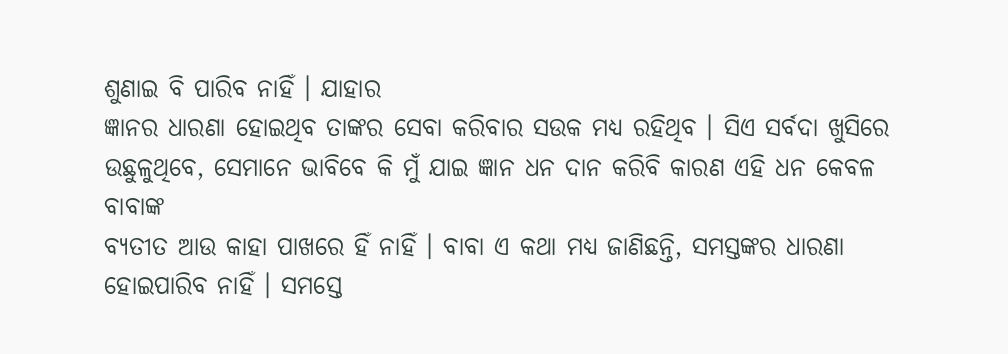ଶୁଣାଇ ବି ପାରିବ ନାହିଁ । ଯାହାର
ଜ୍ଞାନର ଧାରଣା ହୋଇଥିବ ତାଙ୍କର ସେବା କରିବାର ସଉକ ମଧ୍ୟ ରହିଥିବ । ସିଏ ସର୍ବଦା ଖୁସିରେ
ଉଛୁଳୁଥିବେ, ସେମାନେ ଭାବିବେ କି ମୁଁ ଯାଇ ଜ୍ଞାନ ଧନ ଦାନ କରିବି କାରଣ ଏହି ଧନ କେବଳ ବାବାଙ୍କ
ବ୍ୟତୀତ ଆଉ କାହା ପାଖରେ ହିଁ ନାହିଁ । ବାବା ଏ କଥା ମଧ୍ୟ ଜାଣିଛନ୍ତି, ସମସ୍ତଙ୍କର ଧାରଣା
ହୋଇପାରିବ ନାହିଁ । ସମସ୍ତେ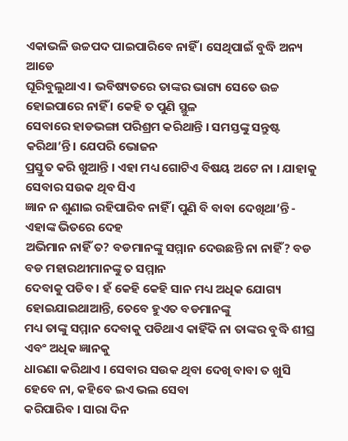ଏକାଭଳି ଉଚ୍ଚପଦ ପାଇପାରିବେ ନାହିଁ । ସେଥିପାଇଁ ବୁଦ୍ଧି ଅନ୍ୟ ଆଡେ
ଘୂରିବୁଲୁଥାଏ । ଭବିଷ୍ୟତରେ ତାଙ୍କର ଭାଗ୍ୟ ସେତେ ଉଚ୍ଚ ହୋଇପାରେ ନାହିଁ । କେହି ତ ପୁଣି ସ୍ଥୁଳ
ସେବାରେ ହାଡଭଙ୍ଗା ପରିଶ୍ରମ କରିଥାନ୍ତି । ସମସ୍ତଙ୍କୁ ସନ୍ତୁଷ୍ଟ କରିଥା’ନ୍ତି । ଯେପରି ଭୋଜନ
ପ୍ରସ୍ତୁତ କରି ଖୁଆନ୍ତି । ଏହା ମଧ୍ୟ ଗୋଟିଏ ବିଷୟ ଅଟେ ନା । ଯାହାକୁ ସେବାର ସଉକ ଥିବ ସିଏ
ଜ୍ଞାନ ନ ଶୁଣାଇ ରହିପାରିବ ନାହିଁ । ପୁଣି ବି ବାବା ଦେଖିଥା’ନ୍ତି - ଏହାଙ୍କ ଭିତରେ ଦେହ
ଅଭିମାନ ନାହିଁ ତ? ବଡମାନଙ୍କୁ ସମ୍ମାନ ଦେଉଛନ୍ତି ନା ନାହିଁ? ବଡ ବଡ ମହାରଥୀମାନଙ୍କୁ ତ ସମ୍ମାନ
ଦେବାକୁ ପଡିବ । ହଁ କେହି କେହି ସାନ ମଧ୍ୟ ଅଧିକ ଯୋଗ୍ୟ ହୋଇଯାଇଥାଆନ୍ତି, ତେବେ ହୁଏତ ବଡମାନଙ୍କୁ
ମଧ୍ୟ ତାଙ୍କୁ ସମ୍ମାନ ଦେବାକୁ ପଡିଥାଏ କାହିଁକି ନା ତାଙ୍କର ବୁଦ୍ଧି ଶୀଘ୍ର ଏବଂ ଅଧିକ ଜ୍ଞାନକୁ
ଧାରଣା କରିଥାଏ । ସେବାର ସଉକ ଥିବା ଦେଖି ବାବା ତ ଖୁସି ହେବେ ନା, କହିବେ ଇଏ ଭଲ ସେବା
କରିପାରିବ । ସାରା ଦିନ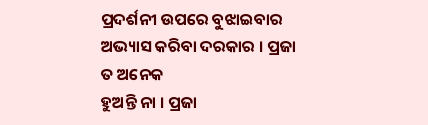ପ୍ରଦର୍ଶନୀ ଉପରେ ବୁଝାଇବାର ଅଭ୍ୟାସ କରିବା ଦରକାର । ପ୍ରଜା ତ ଅନେକ
ହୁଅନ୍ତି ନା । ପ୍ରଜା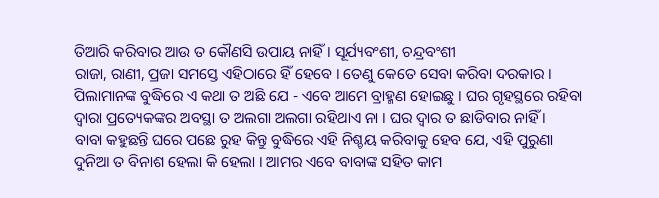ତିଆରି କରିବାର ଆଉ ତ କୌଣସି ଉପାୟ ନାହିଁ । ସୂର୍ଯ୍ୟବଂଶୀ, ଚନ୍ଦ୍ରବଂଶୀ
ରାଜା, ରାଣୀ, ପ୍ରଜା ସମସ୍ତେ ଏହିଠାରେ ହିଁ ହେବେ । ତେଣୁ କେତେ ସେବା କରିବା ଦରକାର ।
ପିଲାମାନଙ୍କ ବୁଦ୍ଧିରେ ଏ କଥା ତ ଅଛି ଯେ - ଏବେ ଆମେ ବ୍ରାହ୍ମଣ ହୋଇଛୁ । ଘର ଗୃହସ୍ଥରେ ରହିବା
ଦ୍ୱାରା ପ୍ରତ୍ୟେକଙ୍କର ଅବସ୍ଥା ତ ଅଲଗା ଅଲଗା ରହିଥାଏ ନା । ଘର ଦ୍ୱାର ତ ଛାଡିବାର ନାହିଁ ।
ବାବା କହୁଛନ୍ତି ଘରେ ପଛେ ରୁହ କିନ୍ତୁ ବୁଦ୍ଧିରେ ଏହି ନିଶ୍ଚୟ କରିବାକୁ ହେବ ଯେ, ଏହି ପୁରୁଣା
ଦୁନିଆ ତ ବିନାଶ ହେଲା କି ହେଲା । ଆମର ଏବେ ବାବାଙ୍କ ସହିତ କାମ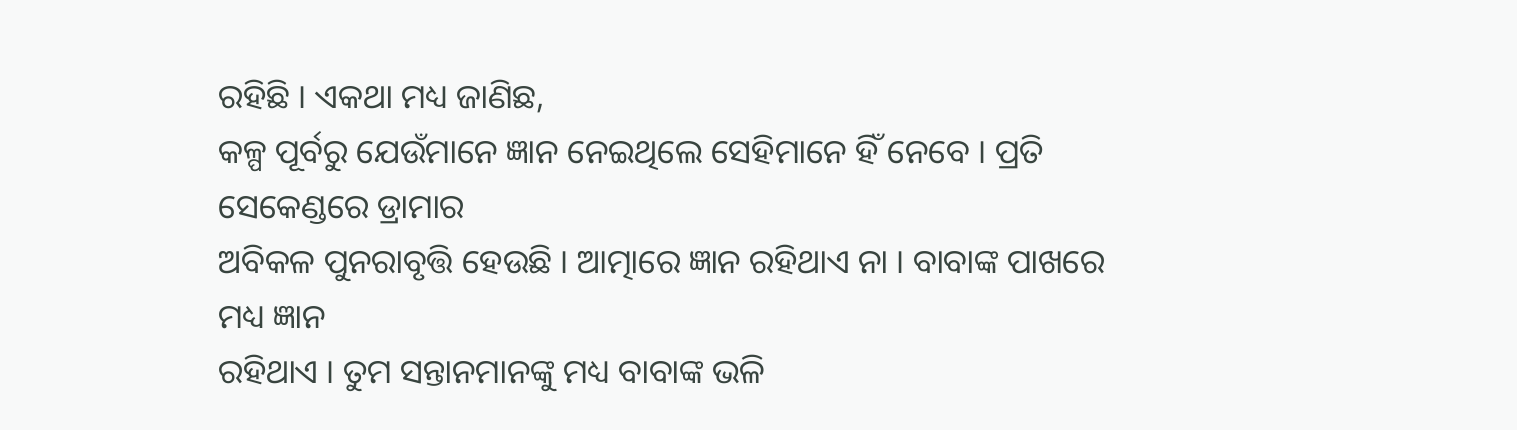ରହିଛି । ଏକଥା ମଧ୍ୟ ଜାଣିଛ,
କଳ୍ପ ପୂର୍ବରୁ ଯେଉଁମାନେ ଜ୍ଞାନ ନେଇଥିଲେ ସେହିମାନେ ହିଁ ନେବେ । ପ୍ରତି ସେକେଣ୍ଡରେ ଡ୍ରାମାର
ଅବିକଳ ପୁନରାବୃତ୍ତି ହେଉଛି । ଆତ୍ମାରେ ଜ୍ଞାନ ରହିଥାଏ ନା । ବାବାଙ୍କ ପାଖରେ ମଧ୍ୟ ଜ୍ଞାନ
ରହିଥାଏ । ତୁମ ସନ୍ତାନମାନଙ୍କୁ ମଧ୍ୟ ବାବାଙ୍କ ଭଳି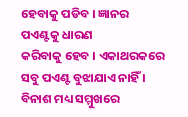ହେବାକୁ ପଡିବ । ଜ୍ଞାନର ପଏଣ୍ଟକୁ ଧାରଣ
କରିବାକୁ ହେବ । ଏକାଥରକରେ ସବୁ ପଏଣ୍ଟ ବୁଝାଯାଏ ନାହିଁ । ବିନାଶ ମଧ୍ୟ ସମ୍ମୁଖରେ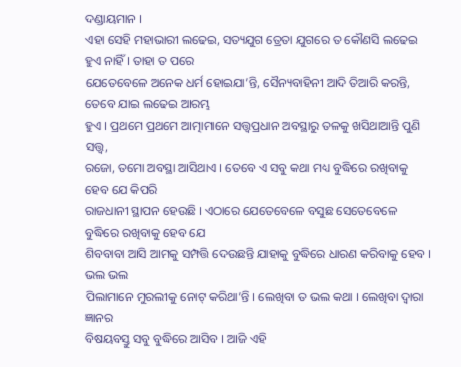ଦଣ୍ଡାୟମାନ ।
ଏହା ସେହି ମହାଭାରୀ ଲଢେଇ, ସତ୍ୟଯୁଗ ତ୍ରେତା ଯୁଗରେ ତ କୌଣସି ଲଢେଇ ହୁଏ ନାହିଁ । ତାହା ତ ପରେ
ଯେତେବେଳେ ଅନେକ ଧର୍ମ ହୋଇଯା’ନ୍ତି, ସୈନ୍ୟବାହିନୀ ଆଦି ତିଆରି କରନ୍ତି, ତେବେ ଯାଇ ଲଢେଇ ଆରମ୍ଭ
ହୁଏ । ପ୍ରଥମେ ପ୍ରଥମେ ଆତ୍ମାମାନେ ସତ୍ତ୍ୱପ୍ରଧାନ ଅବସ୍ଥାରୁ ତଳକୁ ଖସିଥାଆନ୍ତି ପୁଣି ସତ୍ତ୍ୱ,
ରଜୋ, ତମୋ ଅବସ୍ଥା ଆସିଥାଏ । ତେବେ ଏ ସବୁ କଥା ମଧ୍ୟ ବୁଦ୍ଧିରେ ରଖିବାକୁ ହେବ ଯେ କିପରି
ରାଜଧାନୀ ସ୍ଥାପନ ହେଉଛି । ଏଠାରେ ଯେତେବେଳେ ବସୁଛ ସେତେବେଳେ ବୁଦ୍ଧିରେ ରଖିବାକୁ ହେବ ଯେ
ଶିବବାବା ଆସି ଆମକୁ ସମ୍ପତ୍ତି ଦେଉଛନ୍ତି ଯାହାକୁ ବୁଦ୍ଧିରେ ଧାରଣ କରିବାକୁ ହେବ । ଭଲ ଭଲ
ପିଲାମାନେ ମୁରଲୀକୁ ନୋଟ୍ କରିଥା’ନ୍ତି । ଲେଖିବା ତ ଭଲ କଥା । ଲେଖିବା ଦ୍ୱାରା ଜ୍ଞାନର
ବିଷୟବସ୍ତୁ ସବୁ ବୁଦ୍ଧିରେ ଆସିବ । ଆଜି ଏହି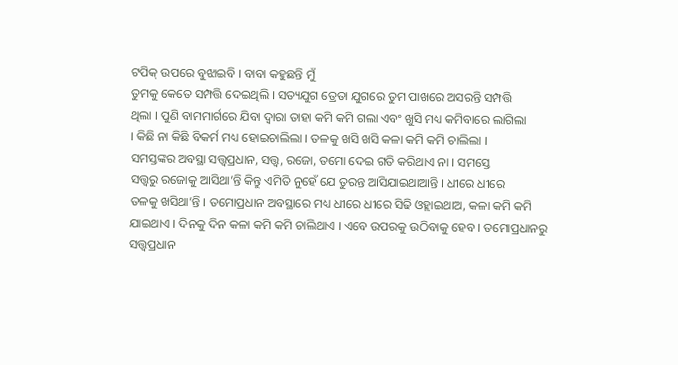ଟପିକ୍ ଉପରେ ବୁଝାଇବି । ବାବା କହୁଛନ୍ତି ମୁଁ
ତୁମକୁ କେତେ ସମ୍ପତ୍ତି ଦେଇଥିଲି । ସତ୍ୟଯୁଗ ତ୍ରେତା ଯୁଗରେ ତୁମ ପାଖରେ ଅସରନ୍ତି ସମ୍ପତ୍ତି
ଥିଲା । ପୁଣି ବାମମାର୍ଗରେ ଯିବା ଦ୍ୱାରା ତାହା କମି କମି ଗଲା ଏବଂ ଖୁସି ମଧ୍ୟ କମିବାରେ ଲାଗିଲା
। କିଛି ନା କିଛି ବିକର୍ମ ମଧ୍ୟ ହୋଇଚାଲିଲା । ତଳକୁ ଖସି ଖସି କଳା କମି କମି ଚାଲିଲା ।
ସମସ୍ତଙ୍କର ଅବସ୍ଥା ସତ୍ତ୍ୱପ୍ରଧାନ, ସତ୍ତ୍ୱ, ରଜୋ, ତମୋ ଦେଇ ଗତି କରିଥାଏ ନା । ସମସ୍ତେ
ସତ୍ତ୍ୱରୁ ରଜୋକୁ ଆସିଥା’ନ୍ତି କିନ୍ତୁ ଏମିତି ନୁହେଁ ଯେ ତୁରନ୍ତ ଆସିଯାଇଥାଆନ୍ତି । ଧୀରେ ଧୀରେ
ତଳକୁ ଖସିଥା’ନ୍ତି । ତମୋପ୍ରଧାନ ଅବସ୍ଥାରେ ମଧ୍ୟ ଧୀରେ ଧୀରେ ସିଢି ଓହ୍ଲାଇଥାଅ, କଳା କମି କମି
ଯାଇଥାଏ । ଦିନକୁ ଦିନ କଳା କମି କମି ଚାଲିଥାଏ । ଏବେ ଉପରକୁ ଉଠିବାକୁ ହେବ । ତମୋପ୍ରଧାନରୁ
ସତ୍ତ୍ୱପ୍ରଧାନ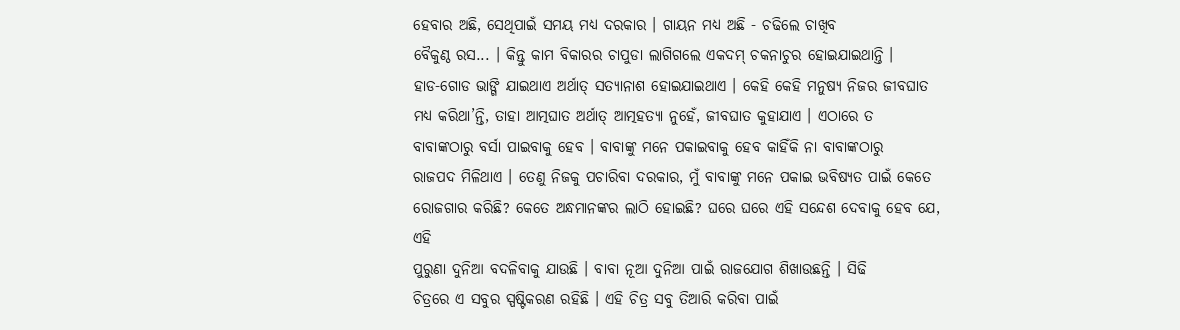ହେବାର ଅଛି, ସେଥିପାଇଁ ସମୟ ମଧ୍ୟ ଦରକାର । ଗାୟନ ମଧ୍ୟ ଅଛି - ଚଢିଲେ ଚାଖିବ
ବୈକୁଣ୍ଠ ରସ... । କିନ୍ତୁ କାମ ବିକାରର ଚାପୁଡା ଲାଗିଗଲେ ଏକଦମ୍ ଚକନାଚୁର ହୋଇଯାଇଥାନ୍ତି ।
ହାଡ-ଗୋଡ ଭାଙ୍ଗି ଯାଇଥାଏ ଅର୍ଥାତ୍ ସତ୍ୟାନାଶ ହୋଇଯାଇଥାଏ । କେହି କେହି ମନୁଷ୍ୟ ନିଜର ଜୀବଘାତ
ମଧ୍ୟ କରିଥା’ନ୍ତି, ତାହା ଆତ୍ମଘାତ ଅର୍ଥାତ୍ ଆତ୍ମହତ୍ୟା ନୁହେଁ, ଜୀବଘାତ କୁହାଯାଏ । ଏଠାରେ ତ
ବାବାଙ୍କଠାରୁ ବର୍ସା ପାଇବାକୁ ହେବ । ବାବାଙ୍କୁ ମନେ ପକାଇବାକୁ ହେବ କାହିଁକି ନା ବାବାଙ୍କଠାରୁ
ରାଜପଦ ମିଳିଥାଏ । ତେଣୁ ନିଜକୁ ପଚାରିବା ଦରକାର, ମୁଁ ବାବାଙ୍କୁ ମନେ ପକାଇ ଭବିଷ୍ୟତ ପାଇଁ କେତେ
ରୋଜଗାର କରିଛି? କେତେ ଅନ୍ଧମାନଙ୍କର ଲାଠି ହୋଇଛି? ଘରେ ଘରେ ଏହି ସନ୍ଦେଶ ଦେବାକୁ ହେବ ଯେ, ଏହି
ପୁରୁଣା ଦୁନିଆ ବଦଳିବାକୁ ଯାଉଛି । ବାବା ନୂଆ ଦୁନିଆ ପାଇଁ ରାଜଯୋଗ ଶିଖାଉଛନ୍ତି । ସିଢି
ଚିତ୍ରରେ ଏ ସବୁର ସ୍ପଷ୍ଟିକରଣ ରହିଛି । ଏହି ଚିତ୍ର ସବୁ ତିଆରି କରିବା ପାଇଁ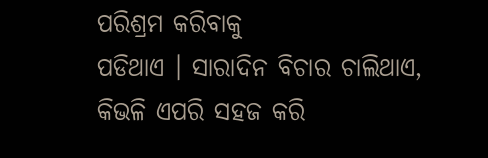ପରିଶ୍ରମ କରିବାକୁ
ପଡିଥାଏ । ସାରାଦିନ ବିଚାର ଚାଲିଥାଏ, କିଭଳି ଏପରି ସହଜ କରି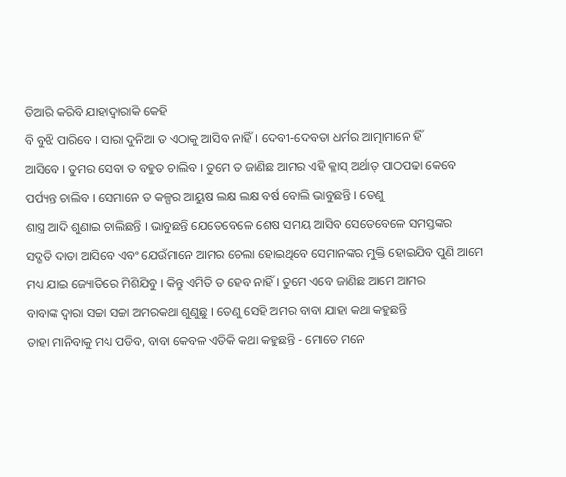ତିଆରି କରିବି ଯାହାଦ୍ୱାରାକି କେହି
ବି ବୁଝି ପାରିବେ । ସାରା ଦୁନିଆ ତ ଏଠାକୁ ଆସିବ ନାହିଁ । ଦେବୀ-ଦେବତା ଧର୍ମର ଆତ୍ମାମାନେ ହିଁ
ଆସିବେ । ତୁମର ସେବା ତ ବହୁତ ଚାଲିବ । ତୁମେ ତ ଜାଣିଛ ଆମର ଏହି କ୍ଳାସ୍ ଅର୍ଥାତ୍ ପାଠପଢା କେବେ
ପର୍ପ୍ୟନ୍ତ ଚାଲିବ । ସେମାନେ ତ କଳ୍ପର ଆୟୁଷ ଲକ୍ଷ ଲକ୍ଷ ବର୍ଷ ବୋଲି ଭାବୁଛନ୍ତି । ତେଣୁ
ଶାସ୍ତ୍ର ଆଦି ଶୁଣାଇ ଚାଲିଛନ୍ତି । ଭାବୁଛନ୍ତି ଯେତେବେଳେ ଶେଷ ସମୟ ଆସିବ ସେତେବେଳେ ସମସ୍ତଙ୍କର
ସଦ୍ଗତି ଦାତା ଆସିବେ ଏବଂ ଯେଉଁମାନେ ଆମର ଚେଲା ହୋଇଥିବେ ସେମାନଙ୍କର ମୁକ୍ତି ହୋଇଯିବ ପୁଣି ଆମେ
ମଧ୍ୟ ଯାଇ ଜ୍ୟୋତିରେ ମିଶିଯିବୁ । କିନ୍ତୁ ଏମିତି ତ ହେବ ନାହିଁ । ତୁମେ ଏବେ ଜାଣିଛ ଆମେ ଆମର
ବାବାଙ୍କ ଦ୍ୱାରା ସଚ୍ଚା ସଚ୍ଚା ଅମରକଥା ଶୁଣୁଛୁ । ତେଣୁ ସେହି ଅମର ବାବା ଯାହା କଥା କହୁଛନ୍ତି
ତାହା ମାନିବାକୁ ମଧ୍ୟ ପଡିବ, ବାବା କେବଳ ଏତିକି କଥା କହୁଛନ୍ତି - ମୋତେ ମନେ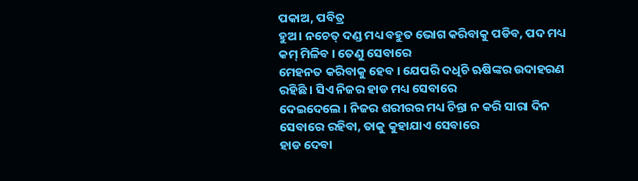ପକାଅ, ପବିତ୍ର
ହୁଅ । ନଚେତ୍ ଦଣ୍ଡ ମଧ୍ୟ ବହୁତ ଭୋଗ କରିବାକୁ ପଡିବ, ପଦ ମଧ୍ୟ କମ୍ ମିଳିବ । ତେଣୁ ସେବାରେ
ମେହନତ କରିବାକୁ ହେବ । ଯେପରି ଦଧିଚି ଋଷିଙ୍କର ଉଦାହରଣ ରହିଛି । ସିଏ ନିଜର ହାଡ ମଧ୍ୟ ସେବାରେ
ଦେଇଦେଲେ । ନିଜର ଶରୀରର ମଧ୍ୟ ଚିନ୍ତା ନ କରି ସାରା ଦିନ ସେବାରେ ରହିବା, ତାକୁ କୁହାଯାଏ ସେବାରେ
ହାଡ ଦେବା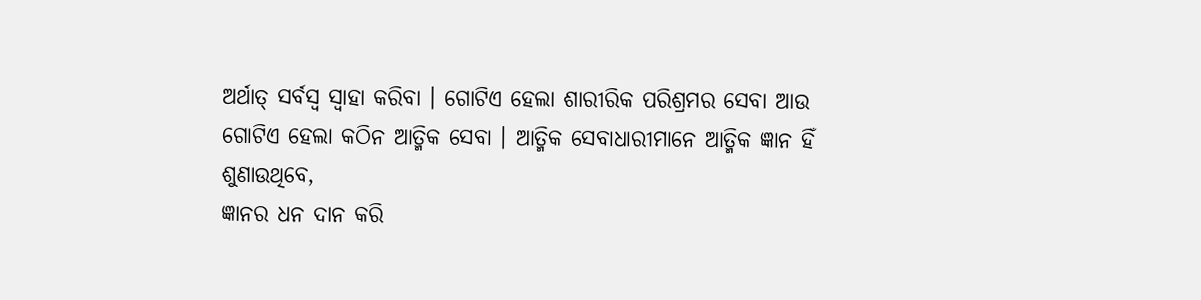ଅର୍ଥାତ୍ ସର୍ବସ୍ୱ ସ୍ୱାହା କରିବା । ଗୋଟିଏ ହେଲା ଶାରୀରିକ ପରିଶ୍ରମର ସେବା ଆଉ
ଗୋଟିଏ ହେଲା କଠିନ ଆତ୍ମିକ ସେବା । ଆତ୍ମିକ ସେବାଧାରୀମାନେ ଆତ୍ମିକ ଜ୍ଞାନ ହିଁ ଶୁଣାଉଥିବେ,
ଜ୍ଞାନର ଧନ ଦାନ କରି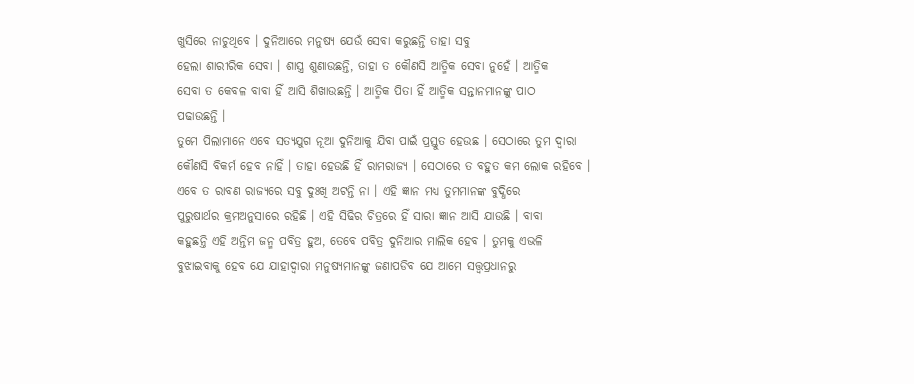ଖୁସିରେ ନାଚୁଥିବେ । ଦୁନିଆରେ ମନୁଷ୍ୟ ଯେଉଁ ସେବା କରୁଛନ୍ତି ତାହା ସବୁ
ହେଲା ଶାରୀରିକ ସେବା । ଶାସ୍ତ୍ର ଶୁଣାଉଛନ୍ତି, ତାହା ତ କୌଣସି ଆତ୍ମିକ ସେବା ନୁହେଁ । ଆତ୍ମିକ
ସେବା ତ କେବଳ ବାବା ହିଁ ଆସି ଶିଖାଉଛନ୍ତି । ଆତ୍ମିକ ପିତା ହିଁ ଆତ୍ମିକ ସନ୍ତାନମାନଙ୍କୁ ପାଠ
ପଢାଉଛନ୍ତି ।
ତୁମେ ପିଲାମାନେ ଏବେ ସତ୍ୟଯୁଗ ନୂଆ ଦୁନିଆକୁ ଯିବା ପାଇଁ ପ୍ରସ୍ତୁତ ହେଉଛ । ସେଠାରେ ତୁମ ଦ୍ୱାରା
କୌଣସି ବିକର୍ମ ହେବ ନାହିଁ । ତାହା ହେଉଛି ହିଁ ରାମରାଜ୍ୟ । ସେଠାରେ ତ ବହୁତ କମ ଲୋକ ରହିବେ ।
ଏବେ ତ ରାବଣ ରାଜ୍ୟରେ ସବୁ ଦୁଃଖି ଅଟନ୍ତି ନା । ଏହି ଜ୍ଞାନ ମଧ୍ୟ ତୁମମାନଙ୍କ ବୁଦ୍ଧିରେ
ପୁରୁଷାର୍ଥର କ୍ରମଅନୁସାରେ ରହିଛି । ଏହି ସିଢିର ଚିତ୍ରରେ ହିଁ ସାରା ଜ୍ଞାନ ଆସି ଯାଉଛି । ବାବା
କହୁଛନ୍ତି ଏହି ଅନ୍ତିମ ଜନ୍ମ ପବିତ୍ର ହୁଅ, ତେବେ ପବିତ୍ର ଦୁନିଆର ମାଲିକ ହେବ । ତୁମକୁ ଏଭଳି
ବୁଝାଇବାକୁ ହେବ ଯେ ଯାହାଦ୍ୱାରା ମନୁଷ୍ୟମାନଙ୍କୁ ଜଣାପଡିବ ଯେ ଆମେ ସତ୍ତ୍ୱପ୍ରଧାନରୁ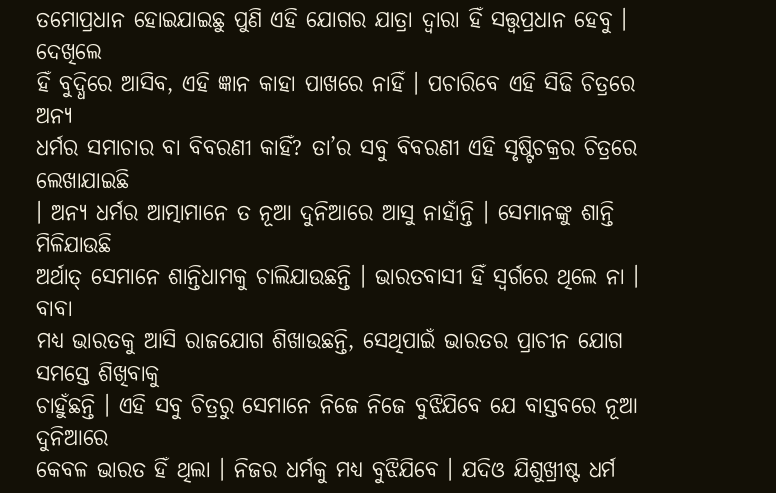ତମୋପ୍ରଧାନ ହୋଇଯାଇଛୁ ପୁଣି ଏହି ଯୋଗର ଯାତ୍ରା ଦ୍ୱାରା ହିଁ ସତ୍ତ୍ୱପ୍ରଧାନ ହେବୁ । ଦେଖିଲେ
ହିଁ ବୁଦ୍ଧିରେ ଆସିବ, ଏହି ଜ୍ଞାନ କାହା ପାଖରେ ନାହିଁ । ପଚାରିବେ ଏହି ସିଢି ଚିତ୍ରରେ ଅନ୍ୟ
ଧର୍ମର ସମାଚାର ବା ବିବରଣୀ କାହିଁ? ତା’ର ସବୁ ବିବରଣୀ ଏହି ସୃଷ୍ଟିଚକ୍ରର ଚିତ୍ରରେ ଲେଖାଯାଇଛି
। ଅନ୍ୟ ଧର୍ମର ଆତ୍ମାମାନେ ତ ନୂଆ ଦୁନିଆରେ ଆସୁ ନାହାଁନ୍ତି । ସେମାନଙ୍କୁ ଶାନ୍ତି ମିଳିଯାଉଛି
ଅର୍ଥାତ୍ ସେମାନେ ଶାନ୍ତିଧାମକୁ ଚାଲିଯାଉଛନ୍ତି । ଭାରତବାସୀ ହିଁ ସ୍ୱର୍ଗରେ ଥିଲେ ନା । ବାବା
ମଧ୍ୟ ଭାରତକୁ ଆସି ରାଜଯୋଗ ଶିଖାଉଛନ୍ତି, ସେଥିପାଇଁ ଭାରତର ପ୍ରାଚୀନ ଯୋଗ ସମସ୍ତେ ଶିଖିବାକୁ
ଚାହୁଁଛନ୍ତି । ଏହି ସବୁ ଚିତ୍ରରୁ ସେମାନେ ନିଜେ ନିଜେ ବୁଝିଯିବେ ଯେ ବାସ୍ତବରେ ନୂଆ ଦୁନିଆରେ
କେବଳ ଭାରତ ହିଁ ଥିଲା । ନିଜର ଧର୍ମକୁ ମଧ୍ୟ ବୁଝିଯିବେ । ଯଦିଓ ଯିଶୁଖ୍ରୀଷ୍ଟ ଧର୍ମ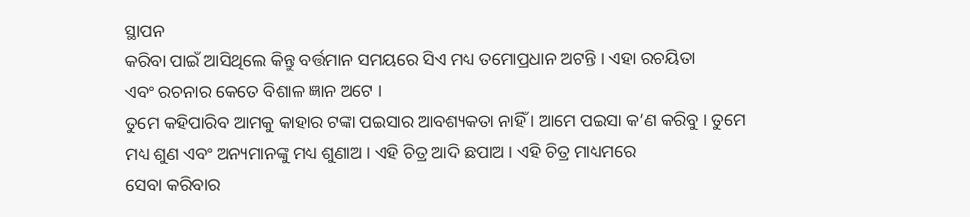ସ୍ଥାପନ
କରିବା ପାଇଁ ଆସିଥିଲେ କିନ୍ତୁ ବର୍ତ୍ତମାନ ସମୟରେ ସିଏ ମଧ୍ୟ ତମୋପ୍ରଧାନ ଅଟନ୍ତି । ଏହା ରଚୟିତା
ଏବଂ ରଚନାର କେତେ ବିଶାଳ ଜ୍ଞାନ ଅଟେ ।
ତୁମେ କହିପାରିବ ଆମକୁ କାହାର ଟଙ୍କା ପଇସାର ଆବଶ୍ୟକତା ନାହିଁ । ଆମେ ପଇସା କ’ଣ କରିବୁ । ତୁମେ
ମଧ୍ୟ ଶୁଣ ଏବଂ ଅନ୍ୟମାନଙ୍କୁ ମଧ୍ୟ ଶୁଣାଅ । ଏହି ଚିତ୍ର ଆଦି ଛପାଅ । ଏହି ଚିତ୍ର ମାଧ୍ୟମରେ
ସେବା କରିବାର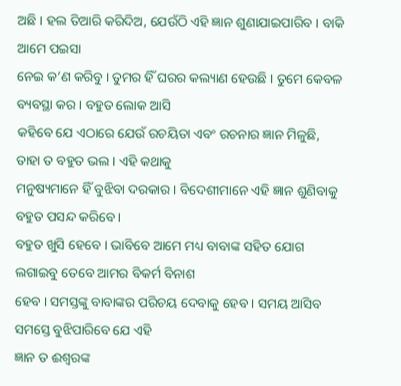ଅଛି । ହଲ ତିଆରି କରିଦିଅ, ଯେଉଁଠି ଏହି ଜ୍ଞାନ ଶୁଣାଯାଇପାରିବ । ବାକି ଆମେ ପଇସା
ନେଇ କ’ଣ କରିବୁ । ତୁମର ହିଁ ଘରର କଲ୍ୟାଣ ହେଉଛି । ତୁମେ କେବଳ ବ୍ୟବସ୍ଥା କର । ବହୁତ ଲୋକ ଆସି
କହିବେ ଯେ ଏଠାରେ ଯେଉଁ ରଚୟିତା ଏବଂ ରଚନାର ଜ୍ଞାନ ମିଳୁଛି, ତାହା ତ ବହୁତ ଭଲ । ଏହି କଥାକୁ
ମନୁଷ୍ୟମାନେ ହିଁ ବୁଝିବା ଦରକାର । ବିଦେଶୀମାନେ ଏହି ଜ୍ଞାନ ଶୁଣିବାକୁ ବହୁତ ପସନ୍ଦ କରିବେ ।
ବହୁତ ଖୁସି ହେବେ । ଭାବିବେ ଆମେ ମଧ୍ୟ ବାବାଙ୍କ ସହିତ ଯୋଗ ଲଗାଇବୁ ତେବେ ଆମର ବିକର୍ମ ବିନାଶ
ହେବ । ସମସ୍ତଙ୍କୁ ବାବାଙ୍କର ପରିଚୟ ଦେବାକୁ ହେବ । ସମୟ ଆସିବ ସମସ୍ତେ ବୁଝିପାରିବେ ଯେ ଏହି
ଜ୍ଞାନ ତ ଈଶ୍ୱରଙ୍କ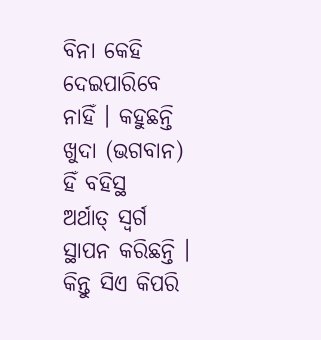ବିନା କେହି ଦେଇପାରିବେ ନାହିଁ । କହୁଛନ୍ତି ଖୁଦା (ଭଗବାନ) ହିଁ ବହିସ୍ଥ
ଅର୍ଥାତ୍ ସ୍ୱର୍ଗ ସ୍ଥାପନ କରିଛନ୍ତି । କିନ୍ତୁ ସିଏ କିପରି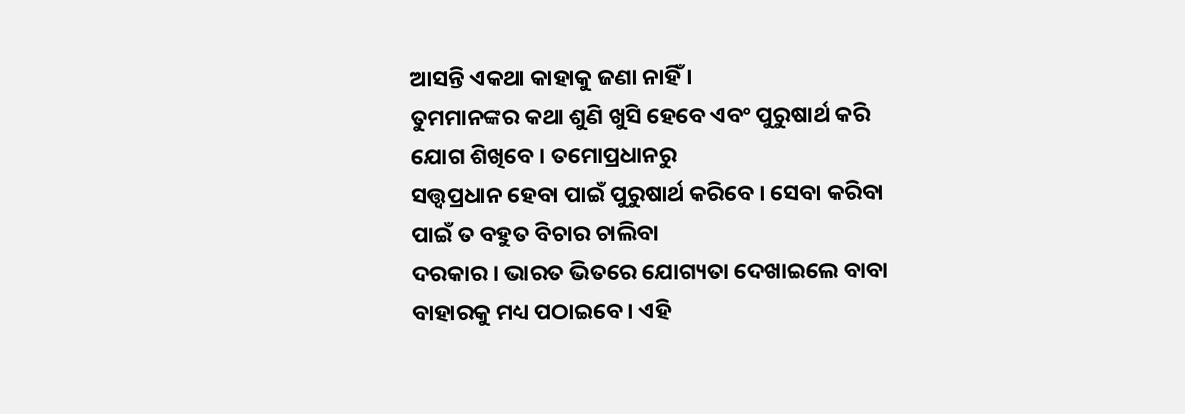ଆସନ୍ତି ଏକଥା କାହାକୁ ଜଣା ନାହିଁ ।
ତୁମମାନଙ୍କର କଥା ଶୁଣି ଖୁସି ହେବେ ଏବଂ ପୁରୁଷାର୍ଥ କରି ଯୋଗ ଶିଖିବେ । ତମୋପ୍ରଧାନରୁ
ସତ୍ତ୍ୱପ୍ରଧାନ ହେବା ପାଇଁ ପୁରୁଷାର୍ଥ କରିବେ । ସେବା କରିବା ପାଇଁ ତ ବହୁତ ବିଚାର ଚାଲିବା
ଦରକାର । ଭାରତ ଭିତରେ ଯୋଗ୍ୟତା ଦେଖାଇଲେ ବାବା ବାହାରକୁ ମଧ୍ୟ ପଠାଇବେ । ଏହି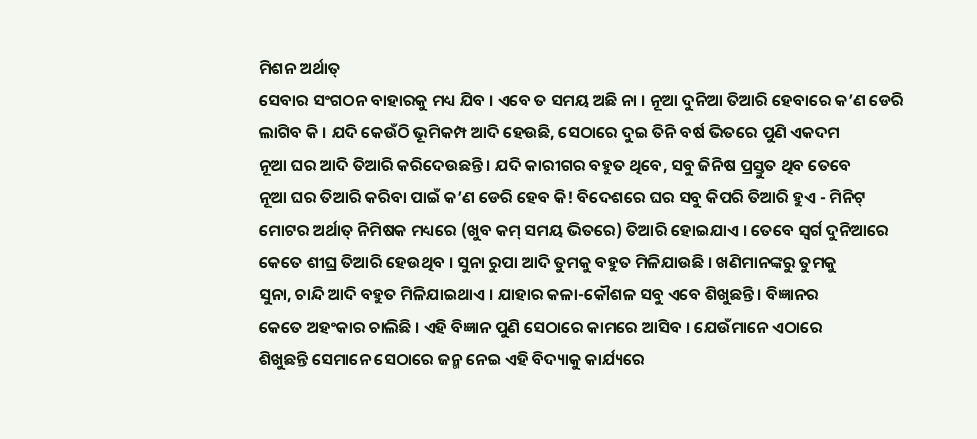ମିଶନ ଅର୍ଥାତ୍
ସେବାର ସଂଗଠନ ବାହାରକୁ ମଧ୍ୟ ଯିବ । ଏବେ ତ ସମୟ ଅଛି ନା । ନୂଆ ଦୁନିଆ ତିଆରି ହେବାରେ କ’ଣ ଡେରି
ଲାଗିବ କି । ଯଦି କେଉଁଠି ଭୂମିକମ୍ପ ଆଦି ହେଉଛି, ସେଠାରେ ଦୁଇ ତିନି ବର୍ଷ ଭିତରେ ପୁଣି ଏକଦମ
ନୂଆ ଘର ଆଦି ତିଆରି କରିଦେଉଛନ୍ତି । ଯଦି କାରୀଗର ବହୁତ ଥିବେ, ସବୁ ଜିନିଷ ପ୍ରସ୍ତୁତ ଥିବ ତେବେ
ନୂଆ ଘର ତିଆରି କରିବା ପାଇଁ କ’ଣ ଡେରି ହେବ କି! ବିଦେଶରେ ଘର ସବୁ କିପରି ତିଆରି ହୁଏ - ମିନିଟ୍
ମୋଟର ଅର୍ଥାତ୍ ନିମିଷକ ମଧ୍ୟରେ (ଖୁବ କମ୍ ସମୟ ଭିତରେ) ତିଆରି ହୋଇଯାଏ । ତେବେ ସ୍ୱର୍ଗ ଦୁନିଆରେ
କେତେ ଶୀଘ୍ର ତିଆରି ହେଉଥିବ । ସୁନା ରୁପା ଆଦି ତୁମକୁ ବହୁତ ମିଳିଯାଉଛି । ଖଣିମାନଙ୍କରୁ ତୁମକୁ
ସୁନା, ଚାନ୍ଦି ଆଦି ବହୁତ ମିଳିଯାଇଥାଏ । ଯାହାର କଳା-କୌଶଳ ସବୁ ଏବେ ଶିଖୁଛନ୍ତି । ବିଜ୍ଞାନର
କେତେ ଅହଂକାର ଚାଲିଛି । ଏହି ବିଜ୍ଞାନ ପୁଣି ସେଠାରେ କାମରେ ଆସିବ । ଯେଉଁମାନେ ଏଠାରେ
ଶିଖୁଛନ୍ତି ସେମାନେ ସେଠାରେ ଜନ୍ମ ନେଇ ଏହି ବିଦ୍ୟାକୁ କାର୍ଯ୍ୟରେ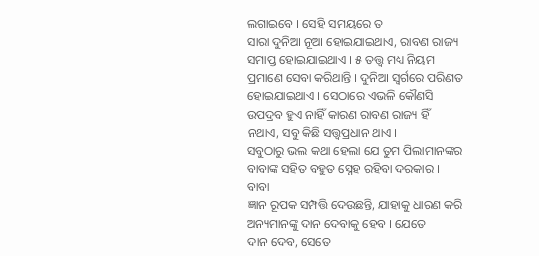ଲଗାଇବେ । ସେହି ସମୟରେ ତ
ସାରା ଦୁନିଆ ନୂଆ ହୋଇଯାଇଥାଏ, ରାବଣ ରାଜ୍ୟ ସମାପ୍ତ ହୋଇଯାଇଥାଏ । ୫ ତତ୍ତ୍ୱ ମଧ୍ୟ ନିୟମ
ପ୍ରମାଣେ ସେବା କରିଥାନ୍ତି । ଦୁନିଆ ସ୍ୱର୍ଗରେ ପରିଣତ ହୋଇଯାଇଥାଏ । ସେଠାରେ ଏଭଳି କୌଣସି
ଉପଦ୍ରବ ହୁଏ ନାହିଁ କାରଣ ରାବଣ ରାଜ୍ୟ ହିଁ ନଥାଏ, ସବୁ କିଛି ସତ୍ତ୍ୱପ୍ରଧାନ ଥାଏ ।
ସବୁଠାରୁ ଭଲ କଥା ହେଲା ଯେ ତୁମ ପିଲାମାନଙ୍କର ବାବାଙ୍କ ସହିତ ବହୁତ ସ୍ନେହ ରହିବା ଦରକାର । ବାବା
ଜ୍ଞାନ ରୂପକ ସମ୍ପତ୍ତି ଦେଉଛନ୍ତି, ଯାହାକୁ ଧାରଣ କରି ଅନ୍ୟମାନଙ୍କୁ ଦାନ ଦେବାକୁ ହେବ । ଯେତେ
ଦାନ ଦେବ, ସେତେ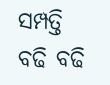ସମ୍ପତ୍ତି ବଢି ବଢି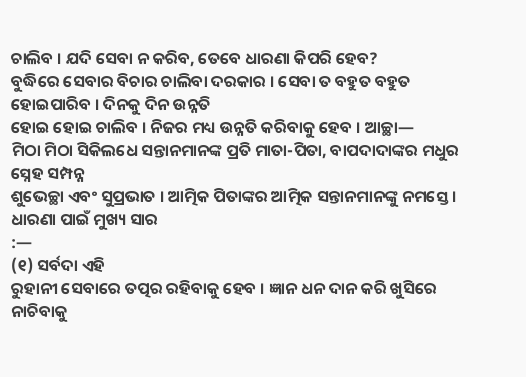ଚାଲିବ । ଯଦି ସେବା ନ କରିବ, ତେବେ ଧାରଣା କିପରି ହେବ?
ବୁଦ୍ଧିରେ ସେବାର ବିଚାର ଚାଲିବା ଦରକାର । ସେବା ତ ବହୁତ ବହୁତ ହୋଇପାରିବ । ଦିନକୁ ଦିନ ଉନ୍ନତି
ହୋଇ ହୋଇ ଚାଲିବ । ନିଜର ମଧ୍ୟ ଉନ୍ନତି କରିବାକୁ ହେବ । ଆଚ୍ଛା—
ମିଠା ମିଠା ସିକିଲଧେ ସନ୍ତାନମାନଙ୍କ ପ୍ରତି ମାତା-ପିତା, ବାପଦାଦାଙ୍କର ମଧୁର ସ୍ନେହ ସମ୍ପନ୍ନ
ଶୁଭେଚ୍ଛା ଏବଂ ସୁପ୍ରଭାତ । ଆତ୍ମିକ ପିତାଙ୍କର ଆତ୍ମିକ ସନ୍ତାନମାନଙ୍କୁ ନମସ୍ତେ ।
ଧାରଣା ପାଇଁ ମୁଖ୍ୟ ସାର
:—
(୧) ସର୍ବଦା ଏହି
ରୁହାନୀ ସେବାରେ ତତ୍ପର ରହିବାକୁ ହେବ । ଜ୍ଞାନ ଧନ ଦାନ କରି ଖୁସିରେ ନାଚିବାକୁ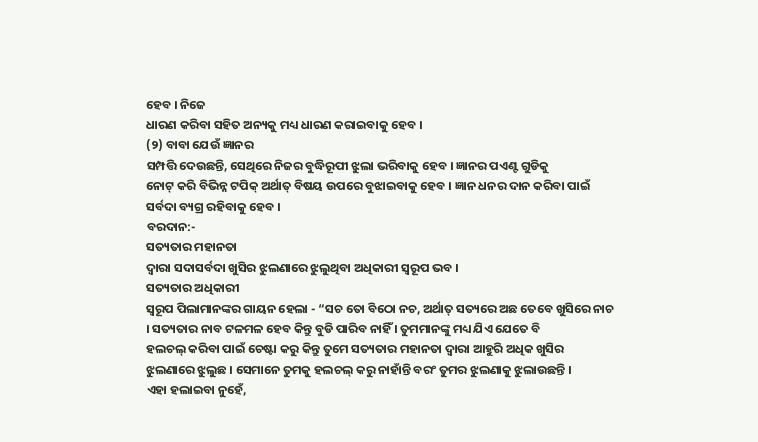ହେବ । ନିଜେ
ଧାରଣ କରିବା ସହିତ ଅନ୍ୟକୁ ମଧ୍ୟ ଧାରଣ କରାଇବାକୁ ହେବ ।
(୨) ବାବା ଯେଉଁ ଜ୍ଞାନର
ସମ୍ପତ୍ତି ଦେଉଛନ୍ତି, ସେଥିରେ ନିଜର ବୁଦ୍ଧିରୂପୀ ଝୁଲା ଭରିବାକୁ ହେବ । ଜ୍ଞାନର ପଏଣ୍ଟ ଗୁଡିକୁ
ନୋଟ୍ କରି ବିଭିନ୍ନ ଟପିକ୍ ଅର୍ଥାତ୍ ବିଷୟ ଉପରେ ବୁଝାଇବାକୁ ହେବ । ଜ୍ଞାନ ଧନର ଦାନ କରିବା ପାଇଁ
ସର୍ବଦା ବ୍ୟଗ୍ର ରହିବାକୁ ହେବ ।
ବରଦାନ:-
ସତ୍ୟତାର ମହାନତା
ଦ୍ୱାରା ସଦାସର୍ବଦା ଖୁସିର ଝୁଲଣାରେ ଝୁଲୁଥିବା ଅଧିକାରୀ ସ୍ୱରୂପ ଭବ ।
ସତ୍ୟତାର ଅଧିକାରୀ
ସ୍ୱରୂପ ପିଲାମାନଙ୍କର ଗାୟନ ହେଲା - “ସଚ ତୋ ବିଠୋ ନଚ, ଅର୍ଥାତ୍ ସତ୍ୟରେ ଅଛ ତେବେ ଖୁସିରେ ନାଚ
। ସତ୍ୟତାର ନାବ ଟଳମଳ ହେବ କିନ୍ତୁ ବୁଡି ପାରିବ ନାହିଁ । ତୁମମାନଙ୍କୁ ମଧ୍ୟ ଯିଏ ଯେତେ ବି
ହଲଚଲ୍ କରିବା ପାଇଁ ଚେଷ୍ଟା କରୁ କିନ୍ତୁ ତୁମେ ସତ୍ୟତାର ମହାନତା ଦ୍ୱାରା ଆହୁରି ଅଧିକ ଖୁସିର
ଝୁଲଣାରେ ଝୁଲୁଛ । ସେମାନେ ତୁମକୁ ହଲଚଲ୍ କରୁ ନାହାଁନ୍ତି ବରଂ ତୁମର ଝୁଲଣାକୁ ଝୁଲାଉଛନ୍ତି ।
ଏହା ହଲାଇବା ନୁହେଁ,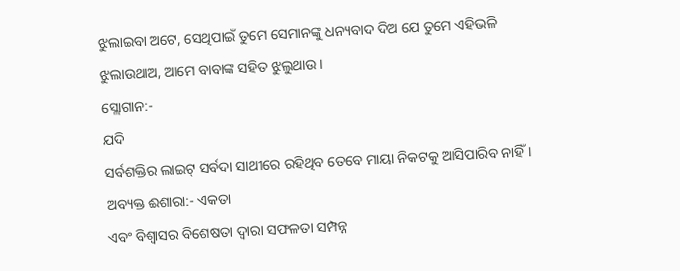ଝୁଲାଇବା ଅଟେ, ସେଥିପାଇଁ ତୁମେ ସେମାନଙ୍କୁ ଧନ୍ୟବାଦ ଦିଅ ଯେ ତୁମେ ଏହିଭଳି
ଝୁଲାଉଥାଅ, ଆମେ ବାବାଙ୍କ ସହିତ ଝୁଲୁଥାଉ ।
ସ୍ଲୋଗାନ:-
ଯଦି
ସର୍ବଶକ୍ତିର ଲାଇଟ୍ ସର୍ବଦା ସାଥୀରେ ରହିଥିବ ତେବେ ମାୟା ନିକଟକୁ ଆସିପାରିବ ନାହିଁ ।
ଅବ୍ୟକ୍ତ ଈଶାରା:- ଏକତା
ଏବଂ ବିଶ୍ୱାସର ବିଶେଷତା ଦ୍ୱାରା ସଫଳତା ସମ୍ପନ୍ନ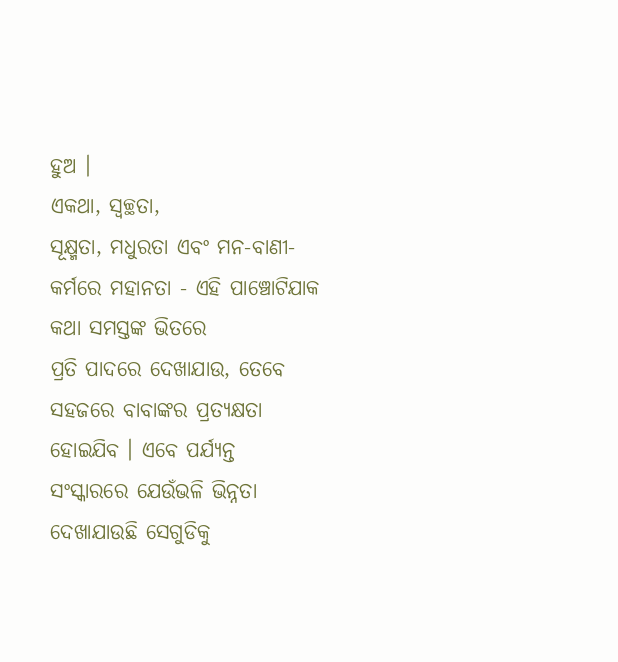ହୁଅ ।
ଏକଥା, ସ୍ୱଚ୍ଛତା,
ସୂକ୍ଷ୍ମତା, ମଧୁରତା ଏବଂ ମନ-ବାଣୀ-କର୍ମରେ ମହାନତା - ଏହି ପାଞ୍ଚୋଟିଯାକ କଥା ସମସ୍ତଙ୍କ ଭିତରେ
ପ୍ରତି ପାଦରେ ଦେଖାଯାଉ, ତେବେ ସହଜରେ ବାବାଙ୍କର ପ୍ରତ୍ୟକ୍ଷତା ହୋଇଯିବ । ଏବେ ପର୍ଯ୍ୟନ୍ତ
ସଂସ୍କାରରେ ଯେଉଁଭଳି ଭିନ୍ନତା ଦେଖାଯାଉଛି ସେଗୁଡିକୁ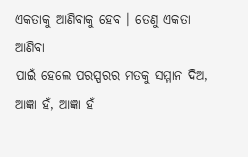ଏକତାକୁ ଆଣିବାକୁ ହେବ । ତେଣୁ ଏକତା ଆଣିବା
ପାଇଁ ହେଲେ ପରସ୍ପରର ମତକୁ ସମ୍ମାନ ଦିଅ, ଆଜ୍ଞା ହଁ, ଆଜ୍ଞା ହଁ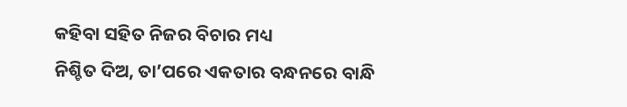କହିବା ସହିତ ନିଜର ବିଚାର ମଧ୍ୟ
ନିଶ୍ଚିତ ଦିଅ, ତା’ପରେ ଏକତାର ବନ୍ଧନରେ ବାନ୍ଧି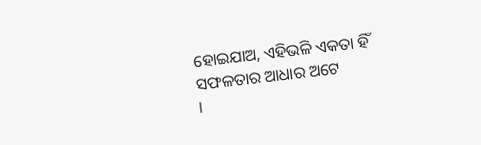ହୋଇଯାଅ, ଏହିଭଳି ଏକତା ହିଁ ସଫଳତାର ଆଧାର ଅଟେ
।